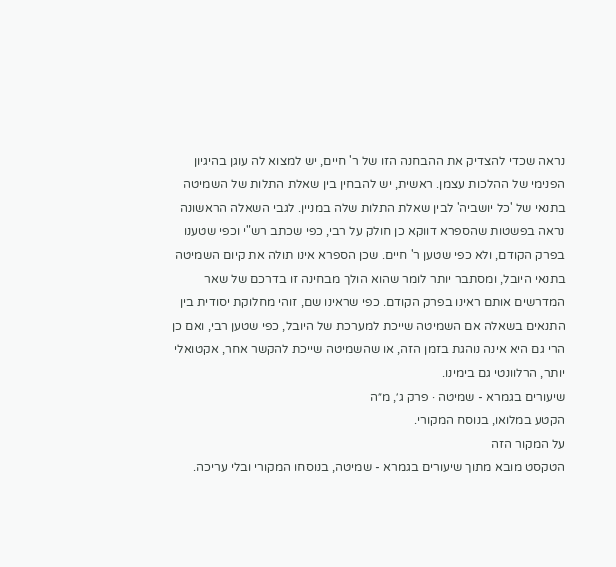נראה שכדי להצדיק את ההבחנה הזו של ר' חיים, יש למצוא לה עוגן בהיגיון הפנימי של ההלכות עצמן. ראשית, יש להבחין בין שאלת התלות של השמיטה בתנאי של 'כל יושביה' לבין שאלת התלות שלה במניין. לגבי השאלה הראשונה נראה בפשטות שהספרא דווקא כן חולק על רבי, כפי שכתב רש"י וכפי שטענו בפרק הקודם, ולא כפי שטען ר' חיים. שכן הספרא אינו תולה את קיום השמיטה בתנאי היובל, ומסתבר יותר לומר שהוא הולך מבחינה זו בדרכם של שאר המדרשים אותם ראינו בפרק הקודם. כפי שראינו שם, זוהי מחלוקת יסודית בין התנאים בשאלה אם השמיטה שייכת למערכת של היובל, כפי שטען רבי, ואם כן הרי גם היא אינה נוהגת בזמן הזה, או שהשמיטה שייכת להקשר אחר, אקטואלי יותר, הרלוונטי גם בימינו.
שיעורים בגמרא - שמיטה · פרק ג׳, מ״ה
הקטע במלואו, בנוסח המקורי.
על המקור הזה
הטקסט מובא מתוך שיעורים בגמרא - שמיטה, בנוסחו המקורי ובלי עריכה.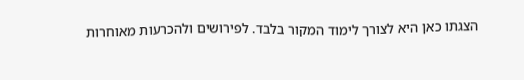הצגתו כאן היא לצורך לימוד המקור בלבד. לפירושים ולהכרעות מאוחרות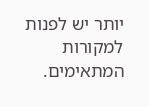יותר יש לפנות למקורות המתאימים.